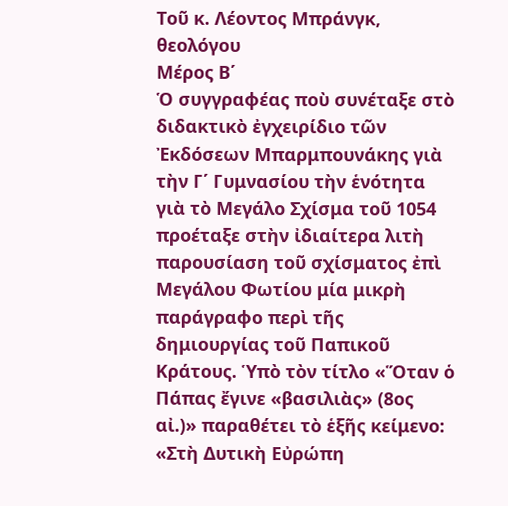Τοῦ κ. Λέοντος Μπράνγκ, θεολόγου
Μέρος Β΄
Ὁ συγγραφέας ποὺ συνέταξε στὸ διδακτικὸ ἐγχειρίδιο τῶν Ἐκδόσεων Μπαρμπουνάκης γιὰ τὴν Γ΄ Γυμνασίου τὴν ἑνότητα γιὰ τὸ Μεγάλο Σχίσμα τοῦ 1054 προέταξε στὴν ἰδιαίτερα λιτὴ παρουσίαση τοῦ σχίσματος ἐπὶ Μεγάλου Φωτίου μία μικρὴ παράγραφο περὶ τῆς δημιουργίας τοῦ Παπικοῦ Κράτους. Ὑπὸ τὸν τίτλο «Ὅταν ὁ Πάπας ἔγινε «βασιλιὰς» (8ος αἰ.)» παραθέτει τὸ ἑξῆς κείμενο: «Στὴ Δυτικὴ Εὐρώπη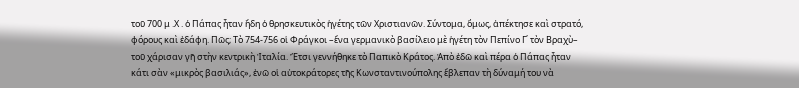τοῦ 700 μ .Χ . ὁ Πάπας ἦταν ἤδη ὁ θρησκευτικὸς ἡγέτης τῶν Χριστιανῶν. Σύντομα, ὅμως, ἀπέκτησε καὶ στρατό, φόρους καὶ ἐδάφη. Πῶς; Τὸ 754-756 οἱ Φράγκοι –ἕνα γερμανικὸ βασίλειο μὲ ἡγέτη τὸν Πεπίνο Γ΄ τὸν Βραχὺ– τοῦ χάρισαν γῆ στὴν κεντρικὴ Ἰταλία. Ἔτσι γεννήθηκε τὸ Παπικὸ Κράτος. Ἀπὸ ἐδῶ καὶ πέρα ὁ Πάπας ἦταν κάτι σὰν «μικρὸς βασιλιάς», ἐνῶ οἱ αὐτοκράτορες τῆς Κωνσταντινούπολης ἔβλεπαν τὴ δύναμή του νὰ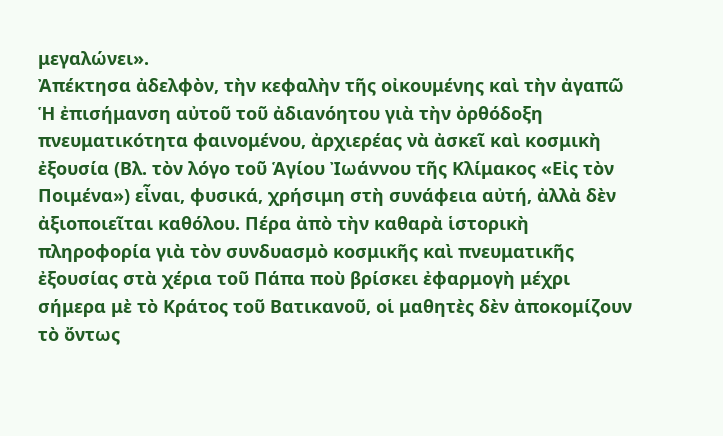μεγαλώνει».
Ἀπέκτησα ἀδελφὸν, τὴν κεφαλὴν τῆς οἰκουμένης καὶ τὴν ἀγαπῶ
Ἡ ἐπισήμανση αὐτοῦ τοῦ ἀδιανόητου γιὰ τὴν ὀρθόδοξη πνευματικότητα φαινομένου, ἀρχιερέας νὰ ἀσκεῖ καὶ κοσμικὴ ἐξουσία (Βλ. τὸν λόγο τοῦ Ἁγίου Ἰωάννου τῆς Κλίμακος «Εἰς τὸν Ποιμένα») εἶναι, φυσικά, χρήσιμη στὴ συνάφεια αὐτή, ἀλλὰ δὲν ἀξιοποιεῖται καθόλου. Πέρα ἀπὸ τὴν καθαρὰ ἱστορικὴ πληροφορία γιὰ τὸν συνδυασμὸ κοσμικῆς καὶ πνευματικῆς ἐξουσίας στὰ χέρια τοῦ Πάπα ποὺ βρίσκει ἐφαρμογὴ μέχρι σήμερα μὲ τὸ Κράτος τοῦ Βατικανοῦ, οἱ μαθητὲς δὲν ἀποκομίζουν τὸ ὄντως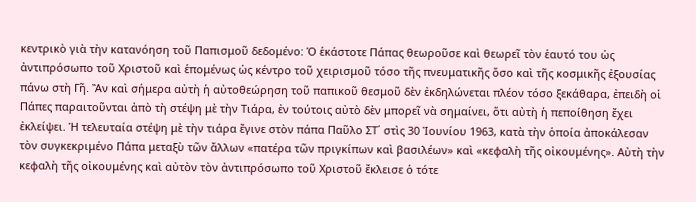κεντρικὸ γιὰ τὴν κατανόηση τοῦ Παπισμοῦ δεδομένο: Ὁ ἑκάστοτε Πάπας θεωροῦσε καὶ θεωρεῖ τὸν ἑαυτό του ὡς ἀντιπρόσωπο τοῦ Χριστοῦ καὶ ἑπομένως ὡς κέντρο τοῦ χειρισμοῦ τόσο τῆς πνευματικῆς ὅσο καὶ τῆς κοσμικῆς ἐξουσίας πάνω στὴ Γῆ. Ἂν καὶ σήμερα αὐτὴ ἡ αὐτοθεώρηση τοῦ παπικοῦ θεσμοῦ δὲν ἐκδηλώνεται πλέον τόσο ξεκάθαρα, ἐπειδὴ οἱ Πάπες παραιτοῦνται ἀπὸ τὴ στέψη μὲ τὴν Τιάρα, ἐν τούτοις αὐτὸ δὲν μπορεῖ νὰ σημαίνει, ὅτι αὐτὴ ἡ πεποίθηση ἔχει ἐκλείψει. Ἡ τελευταία στέψη μὲ τὴν τιάρα ἔγινε στὸν πάπα Παῦλο ΣΤ΄ στὶς 30 Ἰουνίου 1963, κατὰ τὴν ὁποία ἀποκάλεσαν τὸν συγκεκριμένο Πάπα μεταξὺ τῶν ἄλλων «πατέρα τῶν πριγκίπων καὶ βασιλέων» καὶ «κεφαλὴ τῆς οἰκουμένης». Αὐτὴ τὴν κεφαλὴ τῆς οἰκουμένης καὶ αὐτὸν τὸν ἀντιπρόσωπο τοῦ Χριστοῦ ἔκλεισε ὁ τότε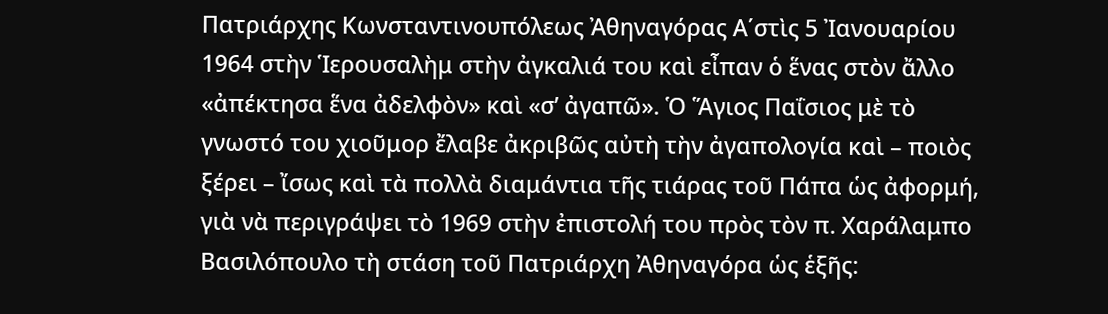Πατριάρχης Κωνσταντινουπόλεως Ἀθηναγόρας Α΄στὶς 5 Ἰανουαρίου 1964 στὴν Ἱερουσαλὴμ στὴν ἀγκαλιά του καὶ εἶπαν ὁ ἕνας στὸν ἄλλο «ἀπέκτησα ἕνα ἀδελφὸν» καὶ «σ’ ἀγαπῶ». Ὁ Ἅγιος Παΐσιος μὲ τὸ γνωστό του χιοῦμορ ἔλαβε ἀκριβῶς αὐτὴ τὴν ἀγαπολογία καὶ – ποιὸς ξέρει – ἴσως καὶ τὰ πολλὰ διαμάντια τῆς τιάρας τοῦ Πάπα ὡς ἀφορμή, γιὰ νὰ περιγράψει τὸ 1969 στὴν ἐπιστολή του πρὸς τὸν π. Χαράλαμπο Βασιλόπουλο τὴ στάση τοῦ Πατριάρχη Ἀθηναγόρα ὡς ἑξῆς: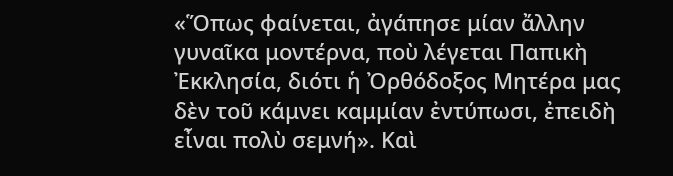«Ὅπως φαίνεται, ἀγάπησε μίαν ἄλλην γυναῖκα μοντέρνα, ποὺ λέγεται Παπικὴ Ἐκκλησία, διότι ἡ Ὀρθόδοξος Μητέρα μας δὲν τοῦ κάμνει καμμίαν ἐντύπωσι, ἐπειδὴ εἶναι πολὺ σεμνή». Καὶ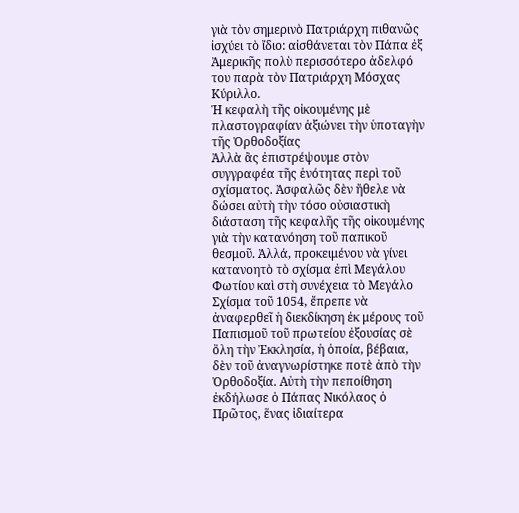γιὰ τὸν σημερινὸ Πατριάρχη πιθανῶς ἰσχύει τὸ ἴδιο: αἰσθάνεται τὸν Πάπα ἐξ Ἀμερικῆς πολὺ περισσότερο ἀδελφό του παρὰ τὸν Πατριάρχη Μόσχας Κύριλλο.
Ἡ κεφαλὴ τῆς οἰκουμένης μὲ πλαστογραφίαν ἀξιώνει τὴν ὑποταγὴν τῆς Ὀρθοδοξίας
Ἀλλὰ ἂς ἐπιστρέψουμε στὸν συγγραφέα τῆς ἑνότητας περὶ τοῦ σχίσματος. Ἀσφαλῶς δὲν ἤθελε νὰ δώσει αὐτὴ τὴν τόσο οὐσιαστικὴ διάσταση τῆς κεφαλῆς τῆς οἰκουμένης γιὰ τὴν κατανόηση τοῦ παπικοῦ θεσμοῦ. Ἀλλά, προκειμένου νὰ γίνει κατανοητὸ τὸ σχίσμα ἐπὶ Μεγάλου Φωτίου καὶ στὴ συνέχεια τὸ Μεγάλο Σχίσμα τοῦ 1054, ἔπρεπε νὰ ἀναφερθεῖ ἡ διεκδίκηση ἐκ μέρους τοῦ Παπισμοῦ τοῦ πρωτείου ἐξουσίας σὲ ὅλη τὴν Ἐκκλησία, ἡ ὁποία, βέβαια, δὲν τοῦ ἀναγνωρίστηκε ποτὲ ἀπὸ τὴν Ὀρθοδοξία. Αὐτὴ τὴν πεποίθηση ἐκδήλωσε ὁ Πάπας Νικόλαος ὁ Πρῶτος, ἕνας ἰδιαίτερα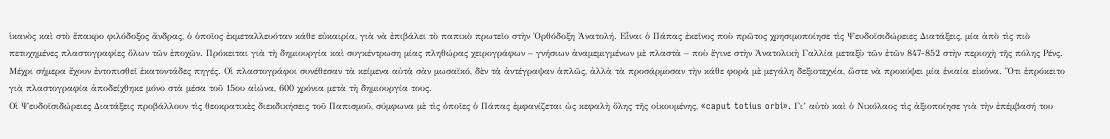ἱκανὸς καὶ στὸ ἔπακρο φιλόδοξος ἄνδρας, ὁ ὁποῖος ἐκμεταλλευόταν κάθε εὐκαιρία, γιὰ νὰ ἐπιβάλει τὸ παπικὸ πρωτεῖο στὴν Ὀρθόδοξη Ἀνατολή. Εἶναι ὁ Πάπας ἐκεῖνος ποὺ πρῶτος χρησιμοποίησε τὶς Ψευδοϊσιδώρειες Διατάξεις, μία ἀπὸ τὶς πιὸ πετυχημένες πλαστογραφίες ὅλων τῶν ἐποχῶν. Πρόκειται γιὰ τὴ δημιουργία καὶ συγκέντρωση μίας πληθώρας χειρογράφων – γνήσιων ἀναμεμιγμένων μὲ πλαστὰ – ποὺ ἔγινε στὴν Ἀνατολικὴ Γαλλία μεταξὺ τῶν ἐτῶν 847-852 στὴν περιοχὴ τῆς πόλης Ρένς. Μέχρι σήμερα ἔχουν ἐντοπισθεῖ ἑκατοντάδες πηγές. Οἱ πλαστογράφοι συνέθεσαν τὰ κείμενα αὐτὰ σὰν μωσαϊκό, δὲν τὰ ἀντέγραψαν ἁπλῶς, ἀλλὰ τὰ προσάρμοσαν τὴν κάθε φορὰ μὲ μεγάλη δεξιοτεχνία, ὥστε νὰ προκύψει μία ἑνιαία εἰκόνα. Ὅτι ἐπρόκειτο γιὰ πλαστογραφία ἀποδείχθηκε μόνο στὰ μέσα τοῦ 15ου αἰώνα, 600 χρόνια μετὰ τὴ δημιουργία τους.
Οἱ Ψευδοϊσιδώρειες Διατάξεις προβάλλουν τὶς θεοκρατικὲς διεκδικήσεις τοῦ Παπισμοῦ, σύμφωνα μὲ τὶς ὁποῖες ὁ Πάπας ἐμφανίζεται ὡς κεφαλὴ ὅλης τῆς οἰκουμένης, «caput totius orbi». Γι’ αὐτὸ καὶ ὁ Νικόλαος τὶς ἀξιοποίησε γιὰ τὴν ἐπέμβασή του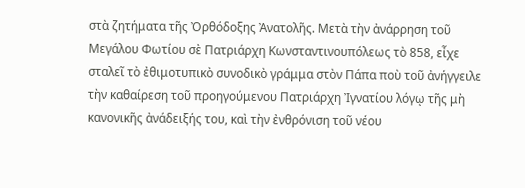στὰ ζητήματα τῆς Ὀρθόδοξης Ἀνατολῆς. Μετὰ τὴν ἀνάρρηση τοῦ Μεγάλου Φωτίου σὲ Πατριάρχη Κωνσταντινουπόλεως τὸ 858, εἶχε σταλεῖ τὸ ἐθιμοτυπικὸ συνοδικὸ γράμμα στὸν Πάπα ποὺ τοῦ ἀνήγγειλε τὴν καθαίρεση τοῦ προηγούμενου Πατριάρχη Ἰγνατίου λόγῳ τῆς μὴ κανονικῆς ἀνάδειξής του, καὶ τὴν ἐνθρόνιση τοῦ νέου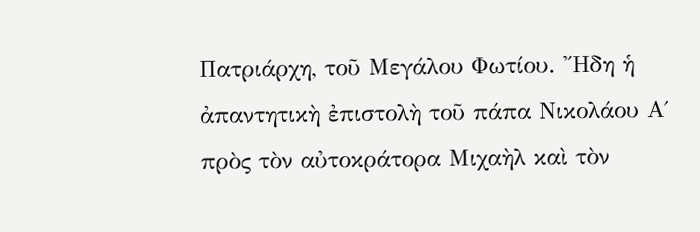Πατριάρχη, τοῦ Μεγάλου Φωτίου. Ἤδη ἡ ἀπαντητικὴ ἐπιστολὴ τοῦ πάπα Νικολάου Α΄ πρὸς τὸν αὐτοκράτορα Μιχαὴλ καὶ τὸν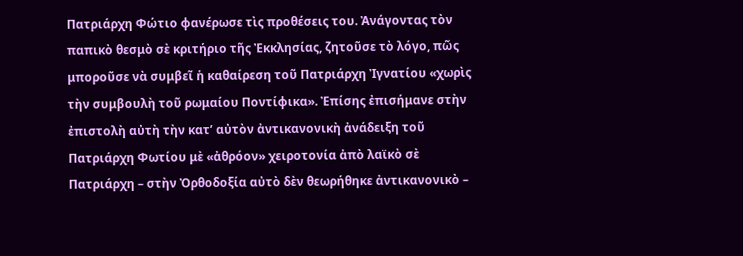Πατριάρχη Φώτιο φανέρωσε τὶς προθέσεις του. Ἀνάγοντας τὸν παπικὸ θεσμὸ σὲ κριτήριο τῆς Ἐκκλησίας, ζητοῦσε τὸ λόγο, πῶς μποροῦσε νὰ συμβεῖ ἡ καθαίρεση τοῦ Πατριάρχη Ἰγνατίου «χωρὶς τὴν συμβουλὴ τοῦ ρωμαίου Ποντίφικα». Ἐπίσης ἐπισήμανε στὴν ἐπιστολὴ αὐτὴ τὴν κατ’ αὐτὸν ἀντικανονικὴ ἀνάδειξη τοῦ Πατριάρχη Φωτίου μὲ «ἀθρόον» χειροτονία ἀπὸ λαϊκὸ σὲ Πατριάρχη – στὴν Ὀρθοδοξία αὐτὸ δὲν θεωρήθηκε ἀντικανονικὸ –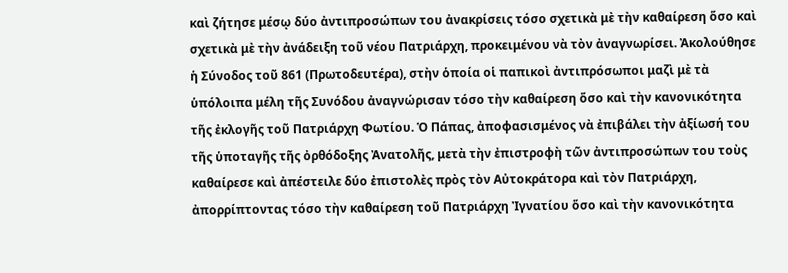καὶ ζήτησε μέσῳ δύο ἀντιπροσώπων του ἀνακρίσεις τόσο σχετικὰ μὲ τὴν καθαίρεση ὅσο καὶ σχετικὰ μὲ τὴν ἀνάδειξη τοῦ νέου Πατριάρχη, προκειμένου νὰ τὸν ἀναγνωρίσει. Ἀκολούθησε ἡ Σύνοδος τοῦ 861 (Πρωτοδευτέρα), στὴν ὁποία οἱ παπικοὶ ἀντιπρόσωποι μαζὶ μὲ τὰ ὑπόλοιπα μέλη τῆς Συνόδου ἀναγνώρισαν τόσο τὴν καθαίρεση ὅσο καὶ τὴν κανονικότητα τῆς ἐκλογῆς τοῦ Πατριάρχη Φωτίου. Ὁ Πάπας, ἀποφασισμένος νὰ ἐπιβάλει τὴν ἀξίωσή του τῆς ὑποταγῆς τῆς ὀρθόδοξης Ἀνατολῆς, μετὰ τὴν ἐπιστροφὴ τῶν ἀντιπροσώπων του τοὺς καθαίρεσε καὶ ἀπέστειλε δύο ἐπιστολὲς πρὸς τὸν Αὐτοκράτορα καὶ τὸν Πατριάρχη, ἀπορρίπτοντας τόσο τὴν καθαίρεση τοῦ Πατριάρχη Ἰγνατίου ὅσο καὶ τὴν κανονικότητα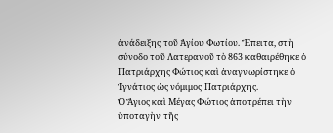ἀνάδειξης τοῦ Ἁγίου Φωτίου. Ἔπειτα, στὴ σύνοδο τοῦ Λατερανοῦ τὸ 863 καθαιρέθηκε ὁ Πατριάρχης Φώτιος καὶ ἀναγνωρίστηκε ὁ Ἰγνάτιος ὡς νόμιμος Πατριάρχης.
Ὁ Ἅγιος καὶ Μέγας Φώτιος ἀποτρέπει τὴν ὑποταγὴν τῆς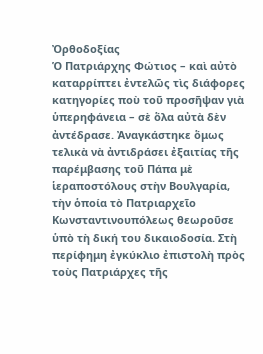Ὀρθοδοξίας
Ὁ Πατριάρχης Φώτιος – καὶ αὐτὸ καταρρίπτει ἐντελῶς τὶς διάφορες κατηγορίες ποὺ τοῦ προσῆψαν γιὰ ὑπερηφάνεια – σὲ ὅλα αὐτὰ δὲν ἀντέδρασε. Ἀναγκάστηκε ὅμως τελικὰ νὰ ἀντιδράσει ἐξαιτίας τῆς παρέμβασης τοῦ Πάπα μὲ ἱεραποστόλους στὴν Βουλγαρία, τὴν ὁποία τὸ Πατριαρχεῖο Κωνσταντινουπόλεως θεωροῦσε ὑπὸ τὴ δική του δικαιοδοσία. Στὴ περίφημη ἐγκύκλιο ἐπιστολὴ πρὸς τοὺς Πατριάρχες τῆς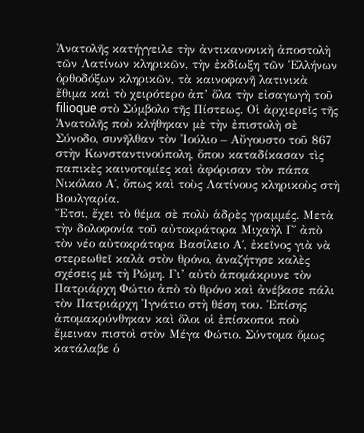Ἀνατολῆς κατήγγειλε τὴν ἀντικανονικὴ ἀποστολὴ τῶν Λατίνων κληρικῶν, τὴν ἐκδίωξη τῶν Ἑλλήνων ὀρθοδόξων κληρικῶν, τὰ καινοφανῆ λατινικὰ ἔθιμα καὶ τὸ χειρότερο ἀπ’ ὅλα τὴν εἰσαγωγὴ τοῦ filioque στὸ Σύμβολο τῆς Πίστεως. Οἱ ἀρχιερεῖς τῆς Ἀνατολῆς ποὺ κλήθηκαν μὲ τὴν ἐπιστολὴ σὲ Σύνοδο, συνῆλθαν τὸν Ἰούλιο – Αὔγουστο τοῦ 867 στὴν Κωνσταντινούπολη, ὅπου καταδίκασαν τὶς παπικὲς καινοτομίες καὶ ἀφόρισαν τὸν πάπα Νικόλαο Α΄, ὅπως καὶ τοὺς Λατίνους κληρικοὺς στὴ Βουλγαρία.
Ἔτσι, ἔχει τὸ θέμα σὲ πολὺ ἁδρὲς γραμμές. Μετὰ τὴν δολοφονία τοῦ αὐτοκράτορα Μιχαὴλ Γ΄ ἀπὸ τὸν νέο αὐτοκράτορα Βασίλειο Α΄, ἐκεῖνος γιὰ νὰ στερεωθεῖ καλὰ στὸν θρόνο, ἀναζήτησε καλὲς σχέσεις μὲ τὴ Ρώμη. Γι’ αὐτὸ ἀπομάκρυνε τὸν Πατριάρχη Φώτιο ἀπὸ τὸ θρόνο καὶ ἀνέβασε πάλι τὸν Πατριάρχη Ἰγνάτιο στὴ θέση του. Ἐπίσης ἀπομακρύνθηκαν καὶ ὅλοι οἱ ἐπίσκοποι ποὺ ἔμειναν πιστοὶ στὸν Μέγα Φώτιο. Σύντομα ὅμως κατάλαβε ὁ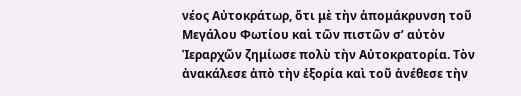νέος Αὐτοκράτωρ, ὅτι μὲ τὴν ἀπομάκρυνση τοῦ Μεγάλου Φωτίου καὶ τῶν πιστῶν σ’ αὐτὸν Ἱεραρχῶν ζημίωσε πολὺ τὴν Αὐτοκρατορία. Τὸν ἀνακάλεσε ἀπὸ τὴν ἐξορία καὶ τοῦ ἀνέθεσε τὴν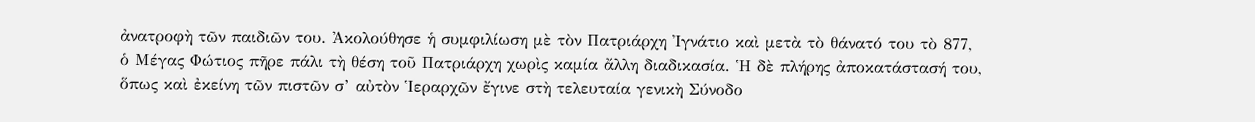ἀνατροφὴ τῶν παιδιῶν του. Ἀκολούθησε ἡ συμφιλίωση μὲ τὸν Πατριάρχη Ἰγνάτιο καὶ μετὰ τὸ θάνατό του τὸ 877, ὁ Μέγας Φώτιος πῆρε πάλι τὴ θέση τοῦ Πατριάρχη χωρὶς καμία ἄλλη διαδικασία. Ἡ δὲ πλήρης ἀποκατάστασή του, ὅπως καὶ ἐκείνη τῶν πιστῶν σ’ αὐτὸν Ἱεραρχῶν ἔγινε στὴ τελευταία γενικὴ Σύνοδο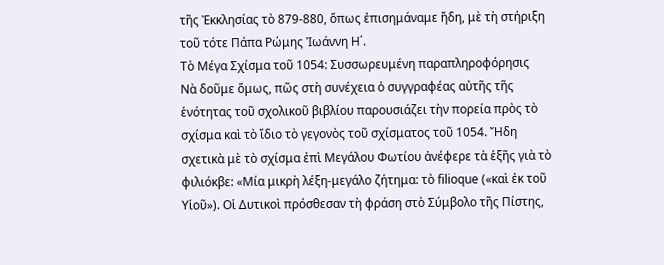τῆς Ἐκκλησίας τὸ 879-880, ὅπως ἐπισημάναμε ἤδη, μὲ τὴ στήριξη τοῦ τότε Πάπα Ρώμης Ἰωάννη Η΄.
Τὸ Μέγα Σχίσμα τοῦ 1054: Συσσωρευμένη παραπληροφόρησις
Νὰ δοῦμε ὅμως, πῶς στὴ συνέχεια ὁ συγγραφέας αὐτῆς τῆς ἑνότητας τοῦ σχολικοῦ βιβλίου παρουσιάζει τὴν πορεία πρὸς τὸ σχίσμα καὶ τὸ ἴδιο τὸ γεγονὸς τοῦ σχίσματος τοῦ 1054. Ἤδη σχετικὰ μὲ τὸ σχίσμα ἐπὶ Μεγάλου Φωτίου ἀνέφερε τὰ ἑξῆς γιὰ τὸ φιλιόκβε: «Μία μικρὴ λέξη-μεγάλο ζήτημα: τὸ filioque («καὶ ἐκ τοῦ Υἱοῦ»). Οἱ Δυτικοὶ πρόσθεσαν τὴ φράση στὸ Σύμβολο τῆς Πίστης,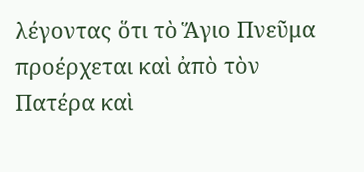λέγοντας ὅτι τὸ Ἅγιο Πνεῦμα προέρχεται καὶ ἀπὸ τὸν Πατέρα καὶ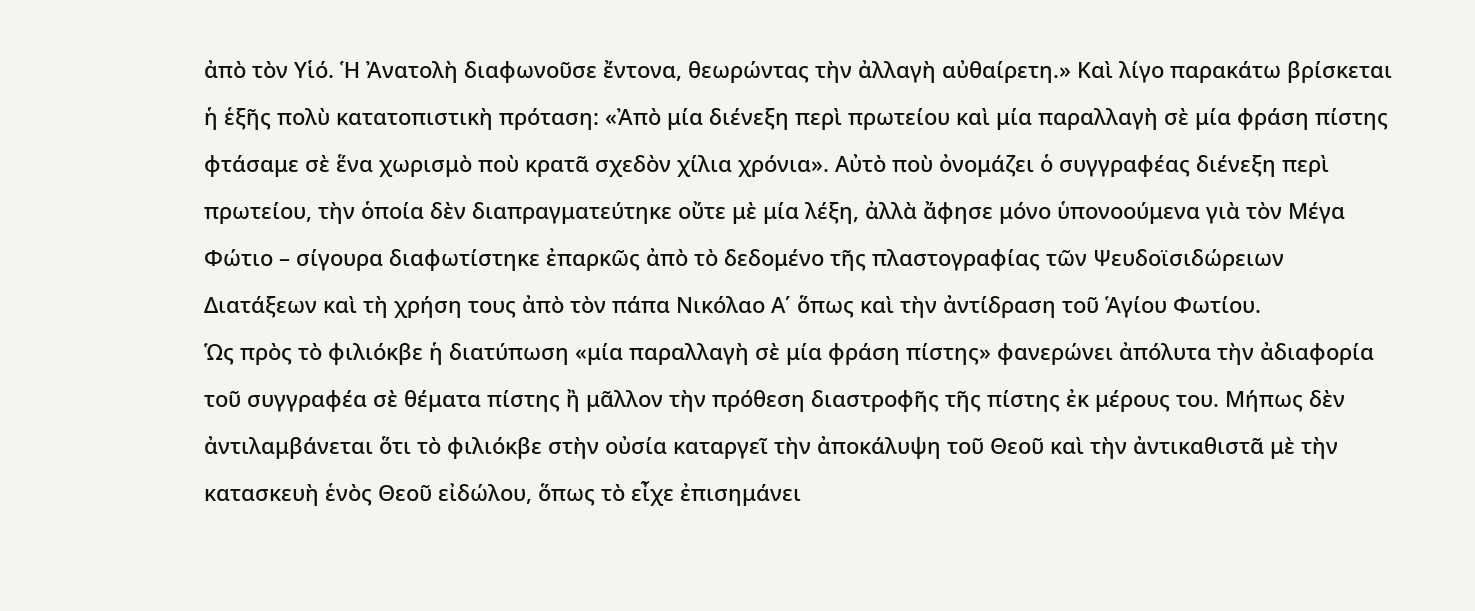ἀπὸ τὸν Υἱό. Ἡ Ἀνατολὴ διαφωνοῦσε ἔντονα, θεωρώντας τὴν ἀλλαγὴ αὐθαίρετη.» Καὶ λίγο παρακάτω βρίσκεται ἡ ἑξῆς πολὺ κατατοπιστικὴ πρόταση: «Ἀπὸ μία διένεξη περὶ πρωτείου καὶ μία παραλλαγὴ σὲ μία φράση πίστης φτάσαμε σὲ ἕνα χωρισμὸ ποὺ κρατᾶ σχεδὸν χίλια χρόνια». Αὐτὸ ποὺ ὀνομάζει ὁ συγγραφέας διένεξη περὶ πρωτείου, τὴν ὁποία δὲν διαπραγματεύτηκε οὔτε μὲ μία λέξη, ἀλλὰ ἄφησε μόνο ὑπονοούμενα γιὰ τὸν Μέγα Φώτιο – σίγουρα διαφωτίστηκε ἐπαρκῶς ἀπὸ τὸ δεδομένο τῆς πλαστογραφίας τῶν Ψευδοϊσιδώρειων Διατάξεων καὶ τὴ χρήση τους ἀπὸ τὸν πάπα Νικόλαο Α΄ ὅπως καὶ τὴν ἀντίδραση τοῦ Ἁγίου Φωτίου.
Ὡς πρὸς τὸ φιλιόκβε ἡ διατύπωση «μία παραλλαγὴ σὲ μία φράση πίστης» φανερώνει ἀπόλυτα τὴν ἀδιαφορία τοῦ συγγραφέα σὲ θέματα πίστης ἢ μᾶλλον τὴν πρόθεση διαστροφῆς τῆς πίστης ἐκ μέρους του. Μήπως δὲν ἀντιλαμβάνεται ὅτι τὸ φιλιόκβε στὴν οὐσία καταργεῖ τὴν ἀποκάλυψη τοῦ Θεοῦ καὶ τὴν ἀντικαθιστᾶ μὲ τὴν κατασκευὴ ἑνὸς Θεοῦ εἰδώλου, ὅπως τὸ εἶχε ἐπισημάνει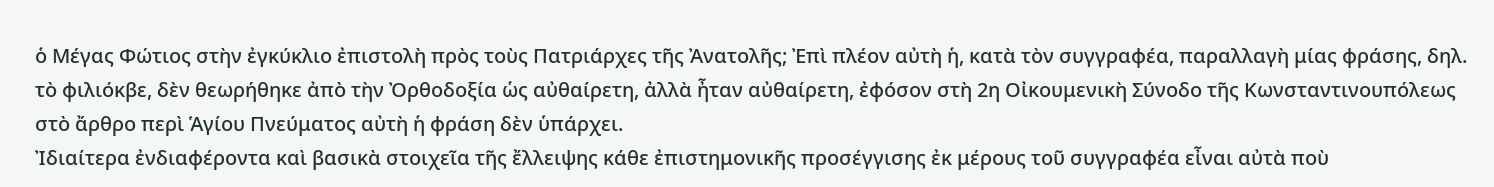ὁ Μέγας Φώτιος στὴν ἐγκύκλιο ἐπιστολὴ πρὸς τοὺς Πατριάρχες τῆς Ἀνατολῆς; Ἐπὶ πλέον αὐτὴ ἡ, κατὰ τὸν συγγραφέα, παραλλαγὴ μίας φράσης, δηλ. τὸ φιλιόκβε, δὲν θεωρήθηκε ἀπὸ τὴν Ὀρθοδοξία ὡς αὐθαίρετη, ἀλλὰ ἦταν αὐθαίρετη, ἐφόσον στὴ 2η Οἰκουμενικὴ Σύνοδο τῆς Κωνσταντινουπόλεως στὸ ἄρθρο περὶ Ἁγίου Πνεύματος αὐτὴ ἡ φράση δὲν ὑπάρχει.
Ἰδιαίτερα ἐνδιαφέροντα καὶ βασικὰ στοιχεῖα τῆς ἔλλειψης κάθε ἐπιστημονικῆς προσέγγισης ἐκ μέρους τοῦ συγγραφέα εἶναι αὐτὰ ποὺ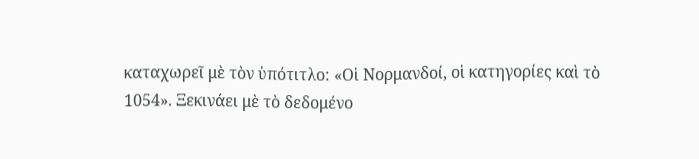καταχωρεῖ μὲ τὸν ὑπότιτλο: «Οἱ Νορμανδοί, οἱ κατηγορίες καὶ τὸ 1054». Ξεκινάει μὲ τὸ δεδομένο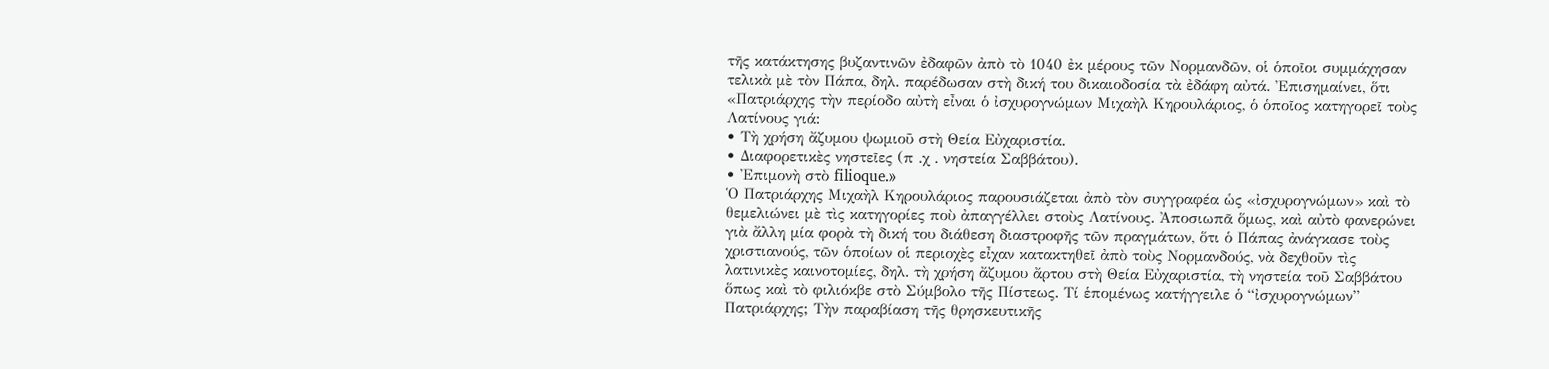τῆς κατάκτησης βυζαντινῶν ἐδαφῶν ἀπὸ τὸ 1040 ἐκ μέρους τῶν Νορμανδῶν, οἱ ὁποῖοι συμμάχησαν τελικὰ μὲ τὸν Πάπα, δηλ. παρέδωσαν στὴ δική του δικαιοδοσία τὰ ἐδάφη αὐτά. Ἐπισημαίνει, ὅτι «Πατριάρχης τὴν περίοδο αὐτὴ εἶναι ὁ ἰσχυρογνώμων Μιχαὴλ Κηρουλάριος, ὁ ὁποῖος κατηγορεῖ τοὺς Λατίνους γιά:
• Τὴ χρήση ἄζυμου ψωμιοῦ στὴ Θεία Εὐχαριστία.
• Διαφορετικὲς νηστεῖες (π .χ . νηστεία Σαββάτου).
• Ἐπιμονὴ στὸ filioque.»
Ὁ Πατριάρχης Μιχαὴλ Κηρουλάριος παρουσιάζεται ἀπὸ τὸν συγγραφέα ὡς «ἰσχυρογνώμων» καὶ τὸ θεμελιώνει μὲ τὶς κατηγορίες ποὺ ἀπαγγέλλει στοὺς Λατίνους. Ἀποσιωπᾶ ὅμως, καὶ αὐτὸ φανερώνει γιὰ ἄλλη μία φορὰ τὴ δική του διάθεση διαστροφῆς τῶν πραγμάτων, ὅτι ὁ Πάπας ἀνάγκασε τοὺς χριστιανούς, τῶν ὁποίων οἱ περιοχὲς εἶχαν κατακτηθεῖ ἀπὸ τοὺς Νορμανδούς, νὰ δεχθοῦν τὶς λατινικὲς καινοτομίες, δηλ. τὴ χρήση ἄζυμου ἄρτου στὴ Θεία Εὐχαριστία, τὴ νηστεία τοῦ Σαββάτου ὅπως καὶ τὸ φιλιόκβε στὸ Σύμβολο τῆς Πίστεως. Τί ἑπομένως κατήγγειλε ὁ “ἰσχυρογνώμων” Πατριάρχης; Τὴν παραβίαση τῆς θρησκευτικῆς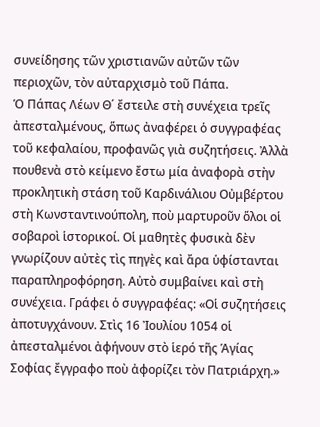συνείδησης τῶν χριστιανῶν αὐτῶν τῶν περιοχῶν, τὸν αὐταρχισμὸ τοῦ Πάπα.
Ὁ Πάπας Λέων Θ΄ ἔστειλε στὴ συνέχεια τρεῖς ἀπεσταλμένους, ὅπως ἀναφέρει ὁ συγγραφέας τοῦ κεφαλαίου, προφανῶς γιὰ συζητήσεις. Ἀλλὰ πουθενὰ στὸ κείμενο ἔστω μία ἀναφορὰ στὴν προκλητικὴ στάση τοῦ Καρδινάλιου Οὐμβέρτου στὴ Κωνσταντινούπολη, ποὺ μαρτυροῦν ὅλοι οἱ σοβαροὶ ἱστορικοί. Οἱ μαθητὲς φυσικὰ δὲν γνωρίζουν αὐτὲς τὶς πηγὲς καὶ ἄρα ὑφίστανται παραπληροφόρηση. Αὐτὸ συμβαίνει καὶ στὴ συνέχεια. Γράφει ὁ συγγραφέας: «Οἱ συζητήσεις ἀποτυγχάνουν. Στὶς 16 Ἰουλίου 1054 οἱ ἀπεσταλμένοι ἀφήνουν στὸ ἱερό τῆς Ἁγίας Σοφίας ἔγγραφο ποὺ ἀφορίζει τὸν Πατριάρχη.»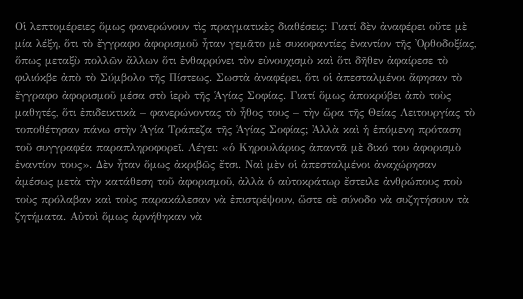Οἱ λεπτομέρειες ὅμως φανερώνουν τὶς πραγματικὲς διαθέσεις: Γιατί δὲν ἀναφέρει οὔτε μὲ μία λέξη, ὅτι τὸ ἔγγραφο ἀφορισμοῦ ἦταν γεμᾶτο μὲ συκοφαντίες ἐναντίον τῆς Ὀρθοδοξίας, ὅπως μεταξὺ πολλῶν ἄλλων ὅτι ἐνθαρρύνει τὸν εὐνουχισμὸ καὶ ὅτι δῆθεν ἀφαίρεσε τὸ φιλιόκβε ἀπὸ τὸ Σύμβολο τῆς Πίστεως. Σωστὰ ἀναφέρει, ὅτι οἱ ἀπεσταλμένοι ἄφησαν τὸ ἔγγραφο ἀφορισμοῦ μέσα στὸ ἱερὸ τῆς Ἁγίας Σοφίας. Γιατί ὅμως ἀποκρύβει ἀπὸ τοὺς μαθητές, ὅτι ἐπιδεικτικὰ – φανερώνοντας τὸ ἦθος τους – τὴν ὥρα τῆς Θείας Λειτουργίας τὸ τοποθέτησαν πάνω στὴν Ἁγία Τράπεζα τῆς Ἁγίας Σοφίας; Ἀλλὰ καὶ ἡ ἑπόμενη πρόταση τοῦ συγγραφέα παραπληροφορεῖ. Λέγει: «ὁ Κηρουλάριος ἀπαντᾶ μὲ δικό του ἀφορισμὸ ἐναντίον τους». Δὲν ἦταν ὅμως ἀκριβῶς ἔτσι. Ναὶ μὲν οἱ ἀπεσταλμένοι ἀναχώρησαν ἀμέσως μετὰ τὴν κατάθεση τοῦ ἀφορισμοῦ, ἀλλὰ ὁ αὐτοκράτωρ ἔστειλε ἀνθρώπους ποὺ τοὺς πρόλαβαν καὶ τοὺς παρακάλεσαν νὰ ἐπιστρέψουν, ὥστε σὲ σύνοδο νὰ συζητήσουν τὰ ζητήματα. Αὐτοὶ ὅμως ἀρνήθηκαν νὰ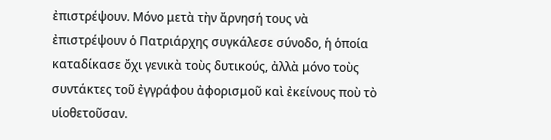ἐπιστρέψουν. Μόνο μετὰ τὴν ἄρνησή τους νὰ ἐπιστρέψουν ὁ Πατριάρχης συγκάλεσε σύνοδο, ἡ ὁποία καταδίκασε ὄχι γενικὰ τοὺς δυτικούς, ἀλλὰ μόνο τοὺς συντάκτες τοῦ ἐγγράφου ἀφορισμοῦ καὶ ἐκείνους ποὺ τὸ υἱοθετοῦσαν.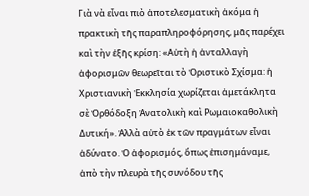Γιὰ νὰ εἶναι πιὸ ἀποτελεσματικὴ ἀκόμα ἡ πρακτικὴ τῆς παραπληροφόρησης, μᾶς παρέχει καὶ τὴν ἑξῆς κρίση: «Αὐτὴ ἡ ἀνταλλαγὴ ἀφορισμῶν θεωρεῖται τὸ Ὁριστικὸ Σχίσμα: ἡ Χριστιανικὴ Ἐκκλησία χωρίζεται ἀμετάκλητα σὲ Ὀρθόδοξη Ἀνατολικὴ καὶ Ρωμαιοκαθολικὴ Δυτική». Ἀλλὰ αὐτὸ ἐκ τῶν πραγμάτων εἶναι ἀδύνατο. Ὁ ἀφορισμός, ὅπως ἐπισημάναμε, ἀπὸ τὴν πλευρὰ τῆς συνόδου τῆς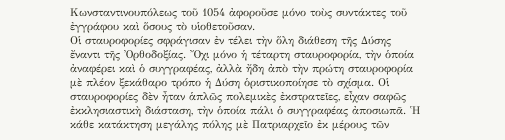Κωνσταντινουπόλεως τοῦ 1054 ἀφοροῦσε μόνο τοὺς συντάκτες τοῦ ἐγγράφου καὶ ὅσους τὸ υἱοθετοῦσαν.
Οἱ σταυροφορίες σφράγισαν ἐν τέλει τὴν ὅλη διάθεση τῆς Δύσης ἔναντι τῆς Ὀρθοδοξίας. Ὄχι μόνο ἡ τέταρτη σταυροφορία, τὴν ὁποία ἀναφέρει καὶ ὁ συγγραφέας, ἀλλὰ ἤδη ἀπὸ τὴν πρώτη σταυροφορία μὲ πλέον ξεκάθαρο τρόπο ἡ Δύση ὁριστικοποίησε τὸ σχίσμα. Οἱ σταυροφορίες δὲν ἦταν ἁπλῶς πολεμικὲς ἐκστρατεῖες, εἶχαν σαφῶς ἐκκλησιαστικὴ διάσταση, τὴν ὁποία πάλι ὁ συγγραφέας ἀποσιωπᾶ. Ἡ κάθε κατάκτηση μεγάλης πόλης μὲ Πατριαρχεῖο ἐκ μέρους τῶν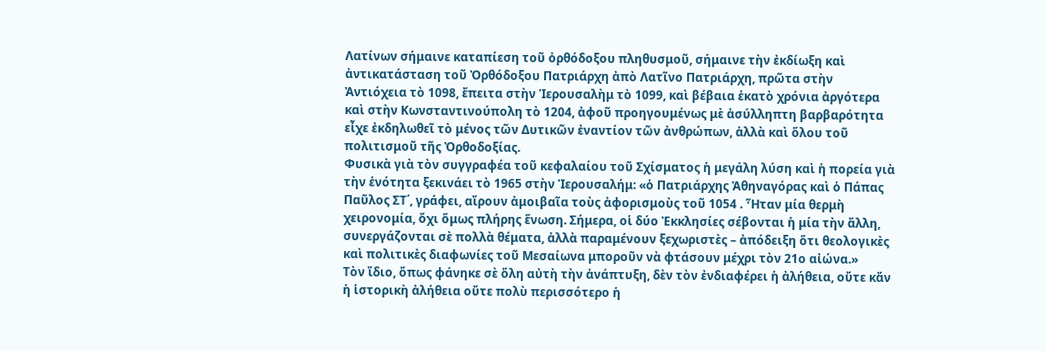Λατίνων σήμαινε καταπίεση τοῦ ὀρθόδοξου πληθυσμοῦ, σήμαινε τὴν ἐκδίωξη καὶ ἀντικατάσταση τοῦ Ὀρθόδοξου Πατριάρχη ἀπὸ Λατῖνο Πατριάρχη, πρῶτα στὴν Ἀντιόχεια τὸ 1098, ἔπειτα στὴν Ἱερουσαλὴμ τὸ 1099, καὶ βέβαια ἑκατὸ χρόνια ἀργότερα καὶ στὴν Κωνσταντινούπολη τὸ 1204, ἀφοῦ προηγουμένως μὲ ἀσύλληπτη βαρβαρότητα εἶχε ἐκδηλωθεῖ τὸ μένος τῶν Δυτικῶν ἐναντίον τῶν ἀνθρώπων, ἀλλὰ καὶ ὅλου τοῦ πολιτισμοῦ τῆς Ὀρθοδοξίας.
Φυσικὰ γιὰ τὸν συγγραφέα τοῦ κεφαλαίου τοῦ Σχίσματος ἡ μεγάλη λύση καὶ ἡ πορεία γιὰ τὴν ἑνότητα ξεκινάει τὸ 1965 στὴν Ἱερουσαλήμ: «ὁ Πατριάρχης Ἀθηναγόρας καὶ ὁ Πάπας Παῦλος ΣΤ΄, γράφει, αἴρουν ἀμοιβαῖα τοὺς ἀφορισμοὺς τοῦ 1054 . Ἦταν μία θερμὴ χειρονομία, ὄχι ὅμως πλήρης ἕνωση. Σήμερα, οἱ δύο Ἐκκλησίες σέβονται ἡ μία τὴν ἄλλη, συνεργάζονται σὲ πολλὰ θέματα, ἀλλὰ παραμένουν ξεχωριστὲς – ἀπόδειξη ὅτι θεολογικὲς καὶ πολιτικὲς διαφωνίες τοῦ Μεσαίωνα μποροῦν νὰ φτάσουν μέχρι τὸν 21ο αἰώνα.»
Τὸν ἴδιο, ὅπως φάνηκε σὲ ὅλη αὐτὴ τὴν ἀνάπτυξη, δὲν τὸν ἐνδιαφέρει ἡ ἀλήθεια, οὔτε κἄν ἡ ἱστορικὴ ἀλήθεια οὔτε πολὺ περισσότερο ἡ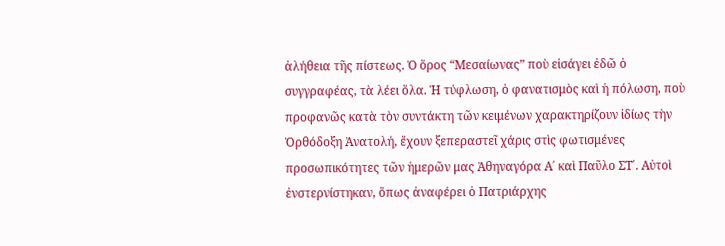ἀλήθεια τῆς πίστεως. Ὁ ὅρος “Μεσαίωνας” ποὺ εἰσάγει ἐδῶ ὁ συγγραφέας, τὰ λέει ὅλα. Ἡ τύφλωση, ὁ φανατισμὸς καὶ ἡ πόλωση, ποὺ προφανῶς κατὰ τὸν συντάκτη τῶν κειμένων χαρακτηρίζουν ἰδίως τὴν Ὀρθόδοξη Ἀνατολή, ἔχουν ξεπεραστεῖ χάρις στὶς φωτισμένες προσωπικότητες τῶν ἡμερῶν μας Ἀθηναγόρα Α΄ καὶ Παῦλο ΣΤ΄. Αὐτοὶ ἐνστερνίστηκαν, ὅπως ἀναφέρει ὁ Πατριάρχης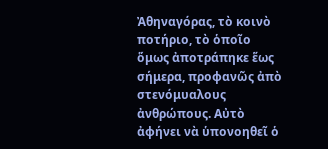Ἀθηναγόρας, τὸ κοινὸ ποτήριο, τὸ ὁποῖο ὅμως ἀποτράπηκε ἕως σήμερα, προφανῶς ἀπὸ στενόμυαλους ἀνθρώπους. Αὐτὸ ἀφήνει νὰ ὑπονοηθεῖ ὁ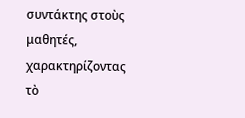συντάκτης στοὺς μαθητές, χαρακτηρίζοντας τὸ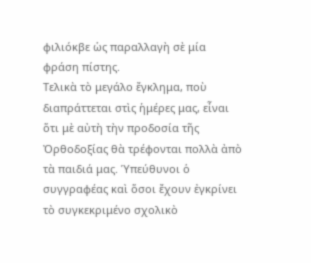φιλιόκβε ὡς παραλλαγὴ σὲ μία φράση πίστης.
Τελικὰ τὸ μεγάλο ἔγκλημα, ποὺ διαπράττεται στὶς ἡμέρες μας, εἶναι ὅτι μὲ αὐτὴ τὴν προδοσία τῆς Ὀρθοδοξίας θὰ τρέφονται πολλὰ ἀπὸ τὰ παιδιά μας. Ὑπεύθυνοι ὁ συγγραφέας καὶ ὅσοι ἔχουν ἐγκρίνει τὸ συγκεκριμένο σχολικὸ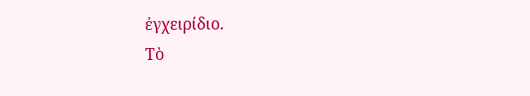ἐγχειρίδιο.
Τὸ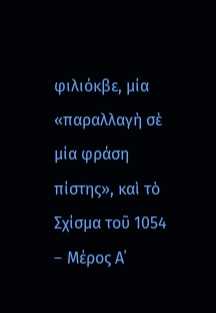φιλιόκβε, μία «παραλλαγὴ σὲ μία φράση πίστης», καὶ τὸ Σχίσμα τοῦ 1054 – Mέρος Α΄